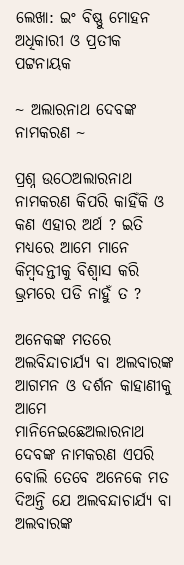ଲେଖା: ଇଂ ବିଷ୍ଣୁ ମୋହନ ଅଧିକାରୀ ଓ ପ୍ରତୀକ ପଟ୍ଟନାୟକ

~ ଅଲାରନାଥ ଦେବଙ୍କ ନାମକରଣ ~

ପ୍ରଶ୍ନ ଉଠେଅଲାରନାଥ ନାମକରଣ କିପରି କାହିଁକି ଓ କଣ ଏହାର ଅର୍ଥ ? ଇତି ମଧ୍ୟରେ ଆମେ ମାନେ କିମ୍ବଦନ୍ତୀକୁ ବିଶ୍ୱାସ କରି ଭ୍ରମରେ ପଡି ନାହୁଁ ତ ?

ଅନେକଙ୍କ ମତରେ ଅଲବିନ୍ଦାଚାର୍ଯ୍ୟ ବା ଅଲବାରଙ୍କ ଆଗମନ ଓ ଦର୍ଶନ କାହାଣୀକୁ ଆମେ ମାନିନେଇଛେଅଲାରନାଥ ଦେବଙ୍କ ନାମକରଣ ଏପରି ବୋଲି ତେବେ ଅନେକେ ମତ ଦିଅନ୍ତି ଯେ ଅଲବନ୍ଦାଚାର୍ଯ୍ୟ ବା ଅଲବାରଙ୍କ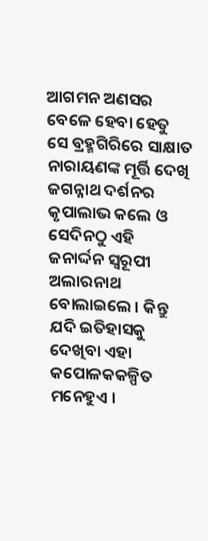ଆଗମନ ଅଣସର ବେଳେ ହେବା ହେତୁ ସେ ବ୍ରହ୍ମଗିରିରେ ସାକ୍ଷାତ ନାରାୟଣଙ୍କ ମୂର୍ତ୍ତି ଦେଖି ଜଗନ୍ନାଥ ଦର୍ଶନର କୃପାଲାଭ କଲେ ଓ ସେଦିନଠୁ ଏହି ଜନାର୍ଦ୍ଦନ ସ୍ୱରୂପୀ ଅଲାରନାଥ ବୋଲାଇଲେ । କିନ୍ତୁ ଯଦି ଇତିହାସକୁ ଦେଖିବା ଏହା କପୋଳକକଳ୍ପିତ ମନେହୁଏ ।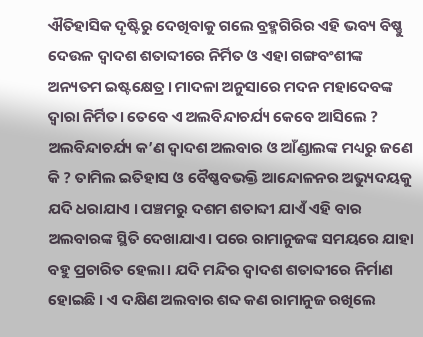ଐତିହାସିକ ଦୃଷ୍ଟିରୁ ଦେଖିବାକୁ ଗଲେ ବ୍ରହ୍ମଗିରିର ଏହି ଭବ୍ୟ ବିଷ୍ଣୁ ଦେଉଳ ଦ୍ୱାଦଶ ଶତାବ୍ଦୀରେ ନିର୍ମିତ ଓ ଏହା ଗଙ୍ଗବଂଶୀଙ୍କ ଅନ୍ୟତମ ଇଷ୍ଟକ୍ଷେତ୍ର। ମାଦଳା ଅନୁସାରେ ମଦନ ମହାଦେବଙ୍କ ଦ୍ଵାରା ନିର୍ମିତ। ତେବେ ଏ ଅଲବିନ୍ଦାଚର୍ଯ୍ୟ କେବେ ଆସିଲେ ?
ଅଲବିନ୍ଦାଚର୍ଯ୍ୟ କ’ଣ ଦ୍ୱାଦଶ ଅଲବାର ଓ ଆଁଣ୍ଡାଲଙ୍କ ମଧ୍ୟରୁ ଜଣେ କି ? ତାମିଲ ଇତିହାସ ଓ ବୈଷ୍ଣବଭକ୍ତି ଆନ୍ଦୋଳନର ଅଭ୍ୟୁଦୟକୁ ଯଦି ଧରାଯାଏ । ପଞ୍ଚମରୁ ଦଶମ ଶତାବ୍ଦୀ ଯାଏଁ ଏହି ବାର ଅଲବାରଙ୍କ ସ୍ଥିତି ଦେଖାଯାଏ। ପରେ ରାମାନୁଜଙ୍କ ସମୟରେ ଯାହା ବହୁ ପ୍ରଚାରିତ ହେଲା। ଯଦି ମନ୍ଦିର ଦ୍ୱାଦଶ ଶତାବ୍ଦୀରେ ନିର୍ମାଣ ହୋଇଛି । ଏ ଦକ୍ଷିଣ ଅଲବାର ଶବ୍ଦ କଣ ରାମାନୁଜ ରଖିଲେ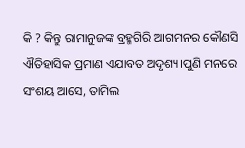କି ? କିନ୍ତୁ ରାମାନୁଜଙ୍କ ବ୍ରହ୍ମଗିରି ଆଗମନର କୌଣସି ଐତିହାସିକ ପ୍ରମାଣ ଏଯାବତ ଅଦୃଶ୍ୟ।ପୁଣି ମନରେ ସଂଶୟ ଆସେ, ତାମିଲ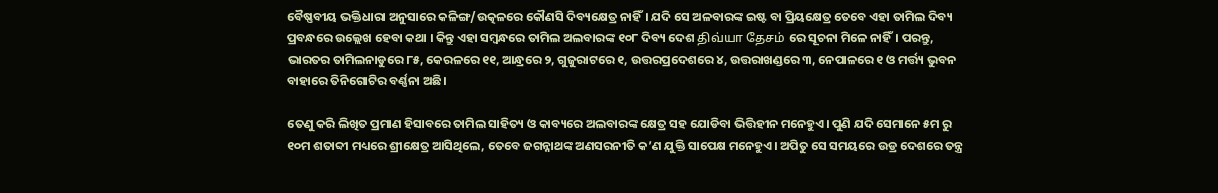ବୈଷ୍ଣବୀୟ ଭକ୍ତିଧାରା ଅନୁସାରେ କଳିଙ୍ଗ/ଉତ୍କଳରେ କୌଣସି ଦିବ୍ୟକ୍ଷେତ୍ର ନାହିଁ। ଯଦି ସେ ଅଳବାରଙ୍କ ଇଷ୍ଟ ବା ପ୍ରିୟକ୍ଷେତ୍ର ତେବେ ଏହା ତାମିଲ ଦିବ୍ୟ ପ୍ରବନ୍ଧରେ ଉଲ୍ଲେଖ ହେବା କଥା । କିନ୍ତୁ ଏହା ସମ୍ବନ୍ଧରେ ତାମିଲ ଅଲବାରଙ୍କ ୧୦୮ ଦିବ୍ୟ ଦେଶ திவ்யா தேசம் ରେ ସୂଚନା ମିଳେ ନାହିଁ। ପରନ୍ତୁ, ଭାରତର ତାମିଲନାଡୁରେ ୮୫, କେରଳରେ ୧୧, ଆନ୍ଧ୍ରରେ ୨, ଗୁଜୁରାଟରେ ୧, ଉତ୍ତରପ୍ରଦେଶରେ ୪, ଉତ୍ତରାଖଣ୍ଡରେ ୩, ନେପାଳରେ ୧ ଓ ମର୍ତ୍ତ୍ୟ ଭୁବନ ବାହାରେ ତିନିଗୋଟିର ବର୍ଣ୍ଣନା ଅଛି।

ତେଣୁ କରି ଲିଖିତ ପ୍ରମାଣ ହିସାବରେ ତାମିଲ ସାହିତ୍ୟ ଓ କାବ୍ୟରେ ଅଲବାରଙ୍କ କ୍ଷେତ୍ର ସହ ଯୋଡିବା ଭିତ୍ତିହୀନ ମନେହୁଏ। ପୁଣି ଯଦି ସେମାନେ ୫ମ ରୁ ୧୦ମ ଶତାବ୍ଦୀ ମଧ୍ୟରେ ଶ୍ରୀକ୍ଷେତ୍ର ଆସିଥିଲେ, ତେବେ ଜଗନ୍ନାଥଙ୍କ ଅଣସରନୀତି କ’ଣ ଯୁକ୍ତି ସାପେକ୍ଷ ମନେହୁଏ। ଅପିତୁ ସେ ସମୟରେ ଉଡ୍ର ଦେଶରେ ତନ୍ତ୍ର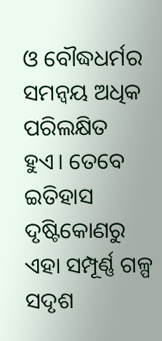ଓ ବୌଦ୍ଧଧର୍ମର ସମନ୍ୱୟ ଅଧିକ ପରିଲକ୍ଷିତ ହୁଏ। ତେବେ ଇତିହାସ ଦୃଷ୍ଟିକୋଣରୁ ଏହା ସମ୍ପୂର୍ଣ୍ଣ ଗଳ୍ପ ସଦୃଶ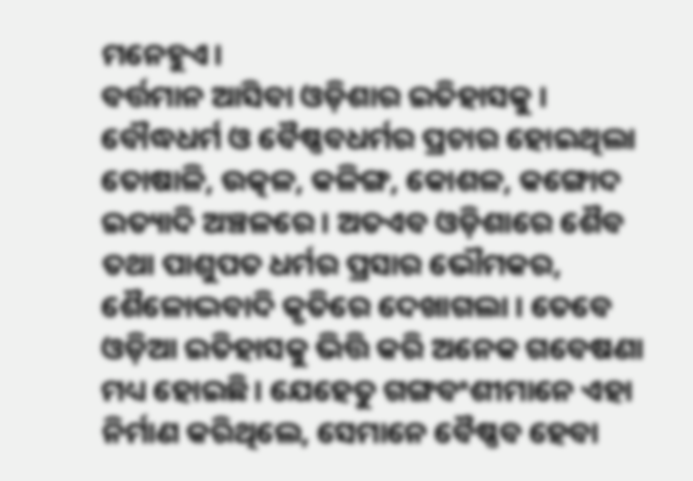ମନେହୁଏ।
ବର୍ତ୍ତମାନ ଆସିବା ଓଡ଼ିଶାର ଇତିହାସକୁ । ବୌଦ୍ଧଧର୍ମ ଓ ବୈଷ୍ଣବଧର୍ମର ପ୍ରଚାର ହୋଇଥିଲା ତୋଷାଳି, ଉତ୍କଳ, କଳିଙ୍ଗ, କୋଶଳ, କଙ୍ଗୋଦ ଇତ୍ୟାଦି ଅଞ୍ଚଳରେ । ଅତଏବ ଓଡ଼ିଶାରେ ଶୈବ ତଥା ପାଶୁପତ ଧର୍ମର ପ୍ରସାର ଭୌମକର, ଶୈଳୋଦ୍ଭବାଦି କୃତିରେ ଦେଖାଗଲା । ତେବେ ଓଡ଼ିଆ ଇତିହାସକୁ ଭିତ୍ତି କରି ଅନେକ ଗବେଷଣା ମଧ୍ୟ ହୋଇଛି। ଯେହେତୁ ଗଙ୍ଗବଂଶୀମାନେ ଏହା ନିର୍ମାଣ କରିଥିଲେ, ସେମାନେ ବୈଷ୍ଣବ ହେବା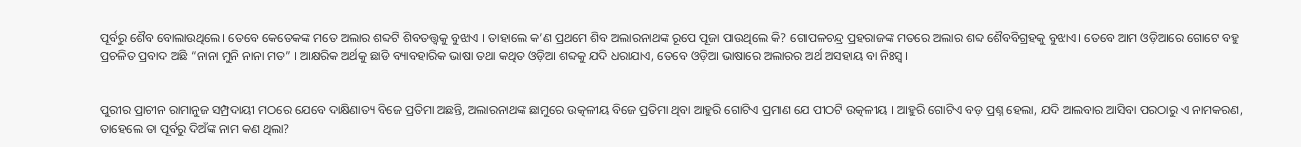ପୂର୍ବରୁ ଶୈବ ବୋଲାଉଥିଲେ। ତେବେ କେତେକଙ୍କ ମତେ ଅଲାର ଶବ୍ଦଟି ଶିବତତ୍ତ୍ୱକୁ ବୁଝାଏ । ତାହାଲେ କ’ଣ ପ୍ରଥମେ ଶିବ ଅଲାରନାଥଙ୍କ ରୂପେ ପୂଜା ପାଉଥିଲେ କି? ଗୋପଳଚନ୍ଦ୍ର ପ୍ରହରାଜଙ୍କ ମତରେ ଅଲାର ଶବ୍ଦ ଶୈବବିଗ୍ରହକୁ ବୁଝାଏ। ତେବେ ଆମ ଓଡ଼ିଆରେ ଗୋଟେ ବହୁ ପ୍ରଚଳିତ ପ୍ରବାଦ ଅଛି “ନାନା ମୁନି ନାନା ମତ” । ଆକ୍ଷରିକ ଅର୍ଥକୁ ଛାଡି ବ୍ୟାବହାରିକ ଭାଷା ତଥା କଥିତ ଓଡ଼ିଆ ଶବ୍ଦକୁ ଯଦି ଧରାଯାଏ, ତେବେ ଓଡ଼ିଆ ଭାଷାରେ ଅଲାରର ଅର୍ଥ ଅସହାୟ ବା ନିଃସ୍ୱ ।


ପୁରୀର ପ୍ରାଚୀନ ରାମାନୁଜ ସମ୍ପ୍ରଦାୟୀ ମଠରେ ଯେବେ ଦାକ୍ଷିଣାତ୍ୟ ବିଜେ ପ୍ରତିମା ଅଛନ୍ତି, ଅଲାରନାଥଙ୍କ ଛାମୁରେ ଉତ୍କଳୀୟ ବିଜେ ପ୍ରତିମା ଥିବା ଆହୁରି ଗୋଟିଏ ପ୍ରମାଣ ଯେ ପୀଠଟି ଉତ୍କଳୀୟ । ଆହୁରି ଗୋଟିଏ ବଡ଼ ପ୍ରଶ୍ନ ହେଲା, ଯଦି ଆଲବାର ଆସିବା ପରଠାରୁ ଏ ନାମକରଣ, ତାହେଲେ ତା ପୂର୍ବରୁ ଦିଅଁଙ୍କ ନାମ କଣ ଥିଲା?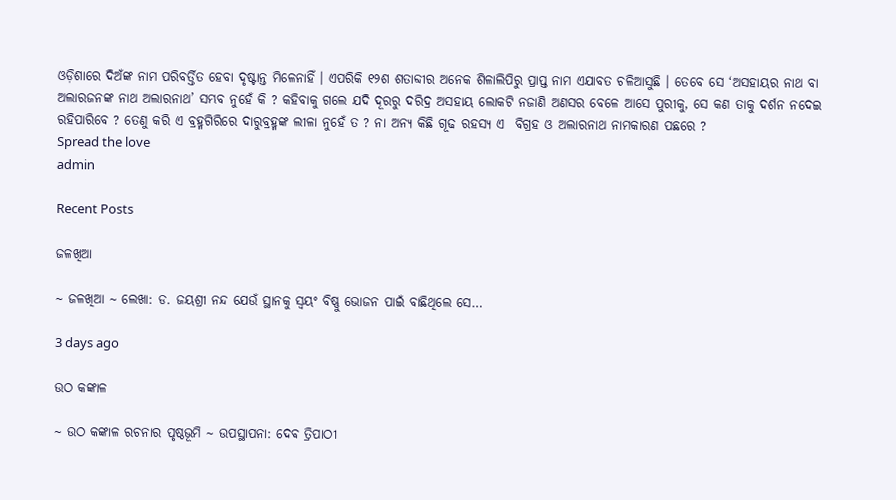ଓଡ଼ିଶାରେ ଦିଅଁଙ୍କ ନାମ ପରିବର୍ତ୍ତିତ ହେବା ଦୃଷ୍ଟାନ୍ତ ମିଳେନାହିଁ । ଏପରିକି ୧୨ଶ ଶତାବ୍ଦୀର ଅନେକ ଶିଳାଲିପିରୁ ପ୍ରାପ୍ତ ନାମ ଏଯାବତ ଚଳିଆସୁଛି । ତେବେ ସେ ‘ଅସହାୟର ନାଥ ବା ଅଲାରଜନଙ୍କ ନାଥ ଅଲାରନାଥ’ ସମ୍ଭବ ନୁହେଁ କି ? କହିବାକୁ ଗଲେ ଯଦି ଦୂରରୁ ଦରିଦ୍ର ଅସହାୟ ଲୋକଟି ନଜାଣି ଅଣସର ବେଳେ ଆସେ ପୁରୀକୁ, ସେ କଣ ତାକୁ ଦର୍ଶନ ନଦେଇ ରହିପାରିବେ ? ତେଣୁ କରି ଏ ବ୍ରହ୍ମଗିରିରେ ଦାରୁବ୍ରହ୍ମଙ୍କ ଲୀଳା ନୁହେଁ ତ ? ନା ଅନ୍ୟ କିଛି ଗୂଢ ରହସ୍ୟ ଏ  ବିଗ୍ରହ ଓ ଅଲାରନାଥ ନାମକାରଣ ପଛରେ ?
Spread the love
admin

Recent Posts

ଜଳଖିଆ

~ ଜଳଖିଆ ~ ଲେଖା: ଡ. ଜୟଶ୍ରୀ ନନ୍ଦ ଯେଉଁ ସ୍ଥାନକୁ ସ୍ବୟଂ ବିଷ୍ଣୁ ଭୋଜନ ପାଇଁ ବାଛିଥିଲେ ସେ…

3 days ago

ଉଠ କଙ୍କାଳ

~ ଉଠ କଙ୍କାଳ ରଚନାର ପୃଷ୍ଠଭୂମି ~ ଉପସ୍ଥାପନା: ଦେଵ ତ୍ରିପାଠୀ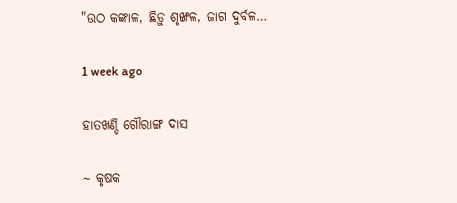"ଉଠ କଙ୍କାଳ, ଛିଡ଼ୁ ଶୃଙ୍ଖଳ, ଜାଗ ଦୁର୍ବଳ…

1 week ago

ହାତଖଣ୍ଡି ଗୌରାଙ୍ଗ ଦାସ

~ କୃଷକ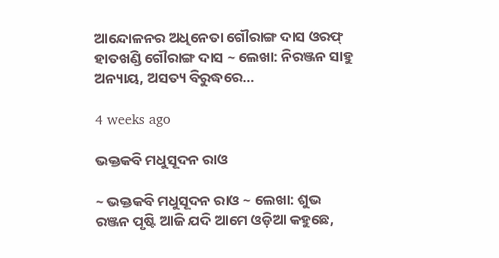ଆନ୍ଦୋଳନର ଅଧିନେତା ଗୌରାଙ୍ଗ ଦାସ ଓରଫ୍ ହାତଖଣ୍ଡି ଗୌରାଙ୍ଗ ଦାସ ~ ଲେଖା: ନିରଞ୍ଜନ ସାହୁ ଅନ୍ୟାୟ, ଅସତ୍ୟ ବିରୁଦ୍ଧରେ…

4 weeks ago

ଭକ୍ତକବି ମଧୁସୂଦନ ରାଓ

~ ଭକ୍ତକବି ମଧୁସୂଦନ ରାଓ ~ ଲେଖା: ଶୁଭ ରଞ୍ଜନ ପୃଷ୍ଟି ଆଜି ଯଦି ଆମେ ଓଡ଼ିଆ କହୁଛେ,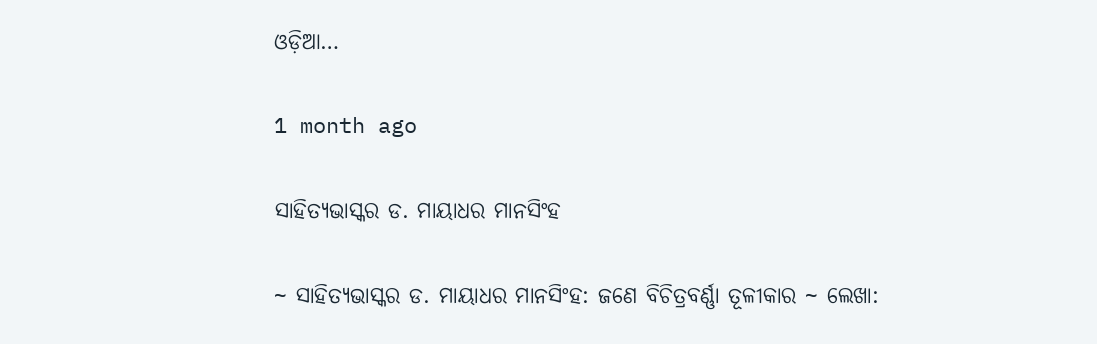ଓଡ଼ିଆ…

1 month ago

ସାହିତ୍ୟଭାସ୍କର ଡ. ମାୟାଧର ମାନସିଂହ

~ ସାହିତ୍ୟଭାସ୍କର ଡ. ମାୟାଧର ମାନସିଂହ: ଜଣେ ବିଚିତ୍ରବର୍ଣ୍ଣା ତୂଳୀକାର ~ ଲେଖା: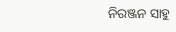ନିରଞ୍ଜନ ସାହୁ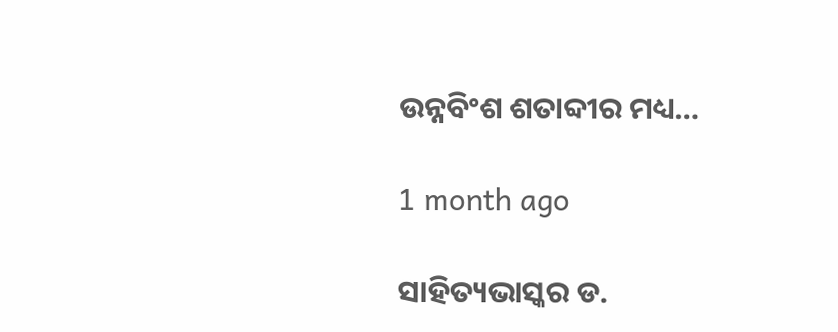ଉନ୍ନବିଂଶ ଶତାବ୍ଦୀର ମଧ୍ୟ…

1 month ago

ସାହିତ୍ୟଭାସ୍କର ଡ.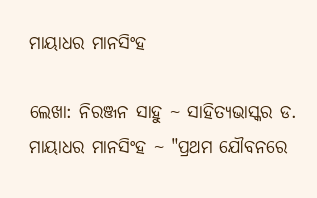ମାୟାଧର ମାନସିଂହ

ଲେଖା: ନିରଞ୍ଜନ ସାହୁ ~ ସାହିତ୍ୟଭାସ୍କର ଡ. ମାୟାଧର ମାନସିଂହ ~ "ପ୍ରଥମ ଯୌବନରେ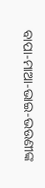ବାପା-ମାଆ-ଭାଇ-ଭଉଣୀଙ୍କ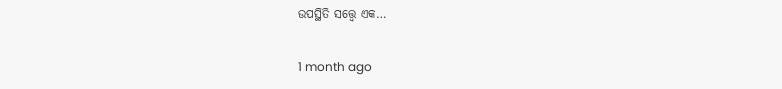ଉପସ୍ଥିତି ସତ୍ତ୍ୱେ ଏକ…

1 month ago